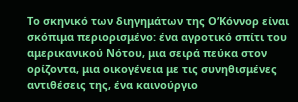Το σκηνικό των διηγημάτων της Ο’Κόννορ είναι σκόπιμα περιορισμένο: ένα αγροτικό σπίτι του αμερικανικού Νότου, μια σειρά πεύκα στον ορίζοντα, μια οικογένεια με τις συνηθισμένες αντιθέσεις της, ένα καινούργιο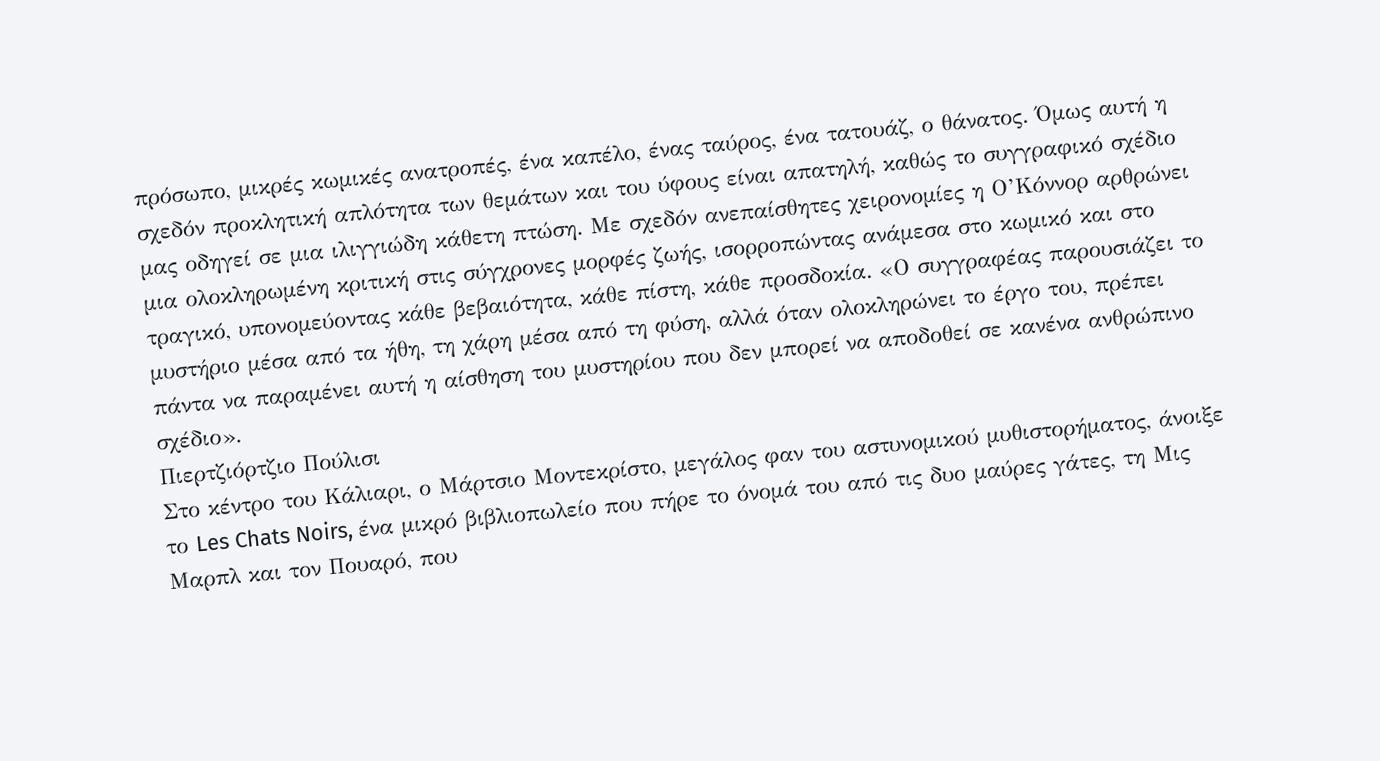πρόσωπο, μικρές κωμικές ανατροπές, ένα καπέλο, ένας ταύρος, ένα τατουάζ, ο θάνατος. Όμως αυτή η σχεδόν προκλητική απλότητα των θεμάτων και του ύφους είναι απατηλή, καθώς το συγγραφικό σχέδιο μας οδηγεί σε μια ιλιγγιώδη κάθετη πτώση. Με σχεδόν ανεπαίσθητες χειρονομίες η Ο’Κόννορ αρθρώνει μια ολοκληρωμένη κριτική στις σύγχρονες μορφές ζωής, ισορροπώντας ανάμεσα στο κωμικό και στο τραγικό, υπονομεύοντας κάθε βεβαιότητα, κάθε πίστη, κάθε προσδοκία. «Ο συγγραφέας παρουσιάζει το μυστήριο μέσα από τα ήθη, τη χάρη μέσα από τη φύση, αλλά όταν ολοκληρώνει το έργο του, πρέπει πάντα να παραμένει αυτή η αίσθηση του μυστηρίου που δεν μπορεί να αποδοθεί σε κανένα ανθρώπινο σχέδιο».
Πιερτζιόρτζιο Πούλισι
Στο κέντρο του Κάλιαρι, ο Μάρτσιο Μοντεκρίστο, μεγάλος φαν του αστυνομικού μυθιστορήματος, άνοιξε το Les Chats Noirs, ένα μικρό βιβλιοπωλείο που πήρε το όνομά του από τις δυο μαύρες γάτες, τη Μις Μαρπλ και τον Πουαρό, που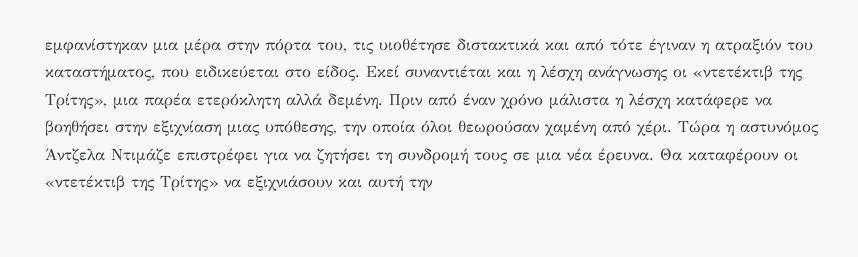εμφανίστηκαν μια μέρα στην πόρτα του, τις υιοθέτησε διστακτικά και από τότε έγιναν η ατραξιόν του καταστήματος, που ειδικεύεται στο είδος. Εκεί συναντιέται και η λέσχη ανάγνωσης οι «ντετέκτιβ της Τρίτης», μια παρέα ετερόκλητη αλλά δεμένη. Πριν από έναν χρόνο μάλιστα η λέσχη κατάφερε να βοηθήσει στην εξιχνίαση μιας υπόθεσης, την οποία όλοι θεωρούσαν χαμένη από χέρι. Τώρα η αστυνόμος Άντζελα Ντιμάζε επιστρέφει για να ζητήσει τη συνδρομή τους σε μια νέα έρευνα. Θα καταφέρουν οι «ντετέκτιβ της Τρίτης» να εξιχνιάσουν και αυτή την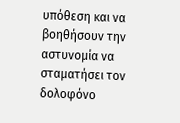υπόθεση και να βοηθήσουν την αστυνομία να σταματήσει τον δολοφόνο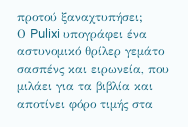προτού ξαναχτυπήσει;
Ο Pulixi υπογράφει ένα αστυνομικό θρίλερ γεμάτο σασπένς και ειρωνεία, που μιλάει για τα βιβλία και αποτίνει φόρο τιμής στα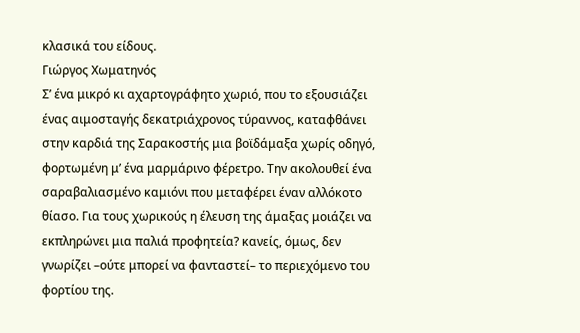κλασικά του είδους.
Γιώργος Χωματηνός
Σ’ ένα μικρό κι αχαρτογράφητο χωριό, που το εξουσιάζει ένας αιμοσταγής δεκατριάχρονος τύραννος, καταφθάνει στην καρδιά της Σαρακοστής μια βοϊδάμαξα χωρίς οδηγό, φορτωμένη μ’ ένα μαρμάρινο φέρετρο. Την ακολουθεί ένα σαραβαλιασμένο καμιόνι που μεταφέρει έναν αλλόκοτο θίασο. Για τους χωρικούς η έλευση της άμαξας μοιάζει να εκπληρώνει μια παλιά προφητεία? κανείς, όμως, δεν γνωρίζει –ούτε μπορεί να φανταστεί– το περιεχόμενο του φορτίου της.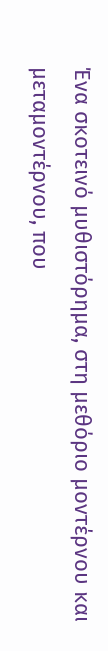Ένα σκοτεινό μυθιστόρημα, στη μεθόριο μοντέρνου και μεταμοντέρνου, που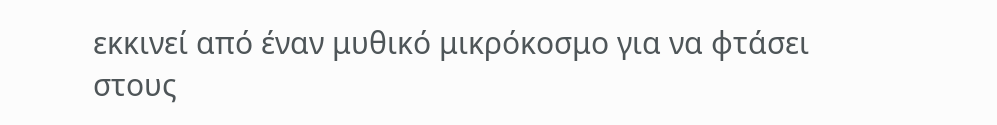εκκινεί από έναν μυθικό μικρόκοσμο για να φτάσει στους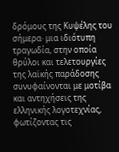δρόμους της Κυψέλης του σήμερα· μια ιδιότυπη τραγωδία, στην οποία θρύλοι και τελετουργίες της λαϊκής παράδοσης συνυφαίνονται με μοτίβα και αντηχήσεις της ελληνικής λογοτεχνίας, φωτίζοντας τις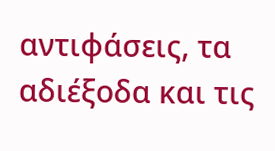αντιφάσεις, τα αδιέξοδα και τις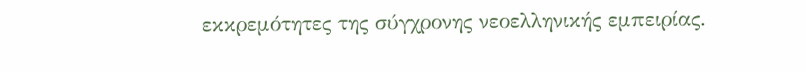εκκρεμότητες της σύγχρονης νεοελληνικής εμπειρίας.